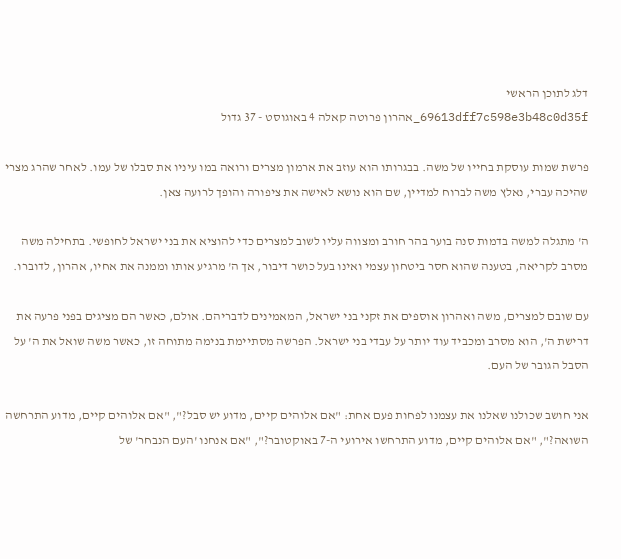דלג לתוכן הראשי
69613dff7c598e3b48c0d35f_אהרון פרוטה קאלה 4 באוגוסט - 37 גדול

פרשת שמות עוסקת בחייו של משה. בבגרותו הוא עוזב את ארמון מצרים ורואה במו עיניו את סבלו של עמו. לאחר שהרג מצרי שהיכה עברי, נאלץ משה לברוח למדיין, שם הוא נושא לאישה את ציפורה והופך לרועה צאן.

ה' מתגלה למשה בדמות סנה בוער בהר חורב ומצווה עליו לשוב למצרים כדי להוציא את בני ישראל לחופשי. בתחילה משה מסרב לקריאה, בטענה שהוא חסר ביטחון עצמי ואינו בעל כושר דיבור, אך ה' מרגיע אותו וממנה את אחיו, אהרון, לדוברו.

עם שובם למצרים, משה ואהרון אוספים את זקני בני ישראל, המאמינים לדבריהם. אולם, כאשר הם מציגים בפני פרעה את דרישת ה', הוא מסרב ומכביד עוד יותר על עבדי בני ישראל. הפרשה מסתיימת בנימה מתוחה זו, כאשר משה שואל את ה' על הסבל הגובר של העם.

אני חושב שכולנו שאלנו את עצמנו לפחות פעם אחת: "אם אלוהים קיים, מדוע יש סבל?", "אם אלוהים קיים, מדוע התרחשה השואה?", "אם אלוהים קיים, מדוע התרחשו אירועי ה-7 באוקטובר?", "אם אנחנו 'העם הנבחר' של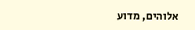אלוהים, מדוע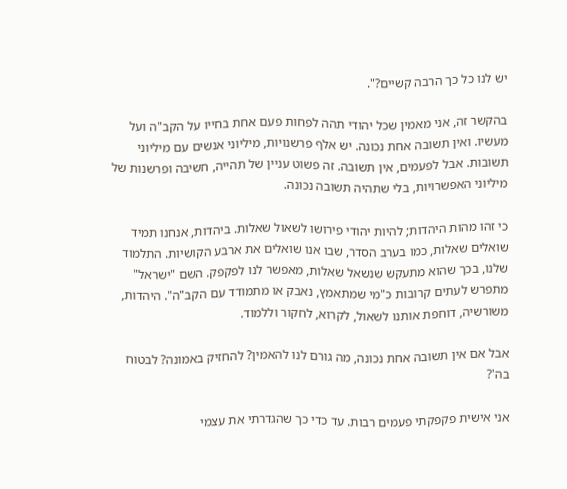יש לנו כל כך הרבה קשיים?".

בהקשר זה, אני מאמין שכל יהודי תהה לפחות פעם אחת בחייו על הקב"ה ועל מעשיו. ואין תשובה אחת נכונה. יש אלף פרשנויות, מיליוני אנשים עם מיליוני תשובות. אבל לפעמים, אין תשובה. זה פשוט עניין של תהייה, חשיבה ופרשנות של מיליוני האפשרויות, בלי שתהיה תשובה נכונה.

כי זהו מהות היהדות; להיות יהודי פירושו לשאול שאלות. ביהדות, אנחנו תמיד שואלים שאלות, כמו בערב הסדר, שבו אנו שואלים את ארבע הקושיות. התלמוד שלנו, בכך שהוא מתעקש שנשאל שאלות, מאפשר לנו לפקפק. השם "ישראל" מתפרש לעתים קרובות כ"מי שמתאמץ, נאבק או מתמודד עם הקב"ה". היהדות, משורשיה, דוחפת אותנו לשאול, לקרוא, לחקור וללמוד.

אבל אם אין תשובה אחת נכונה, מה גורם לנו להאמין? להחזיק באמונה? לבטוח בה'?

אני אישית פקפקתי פעמים רבות. עד כדי כך שהגדרתי את עצמי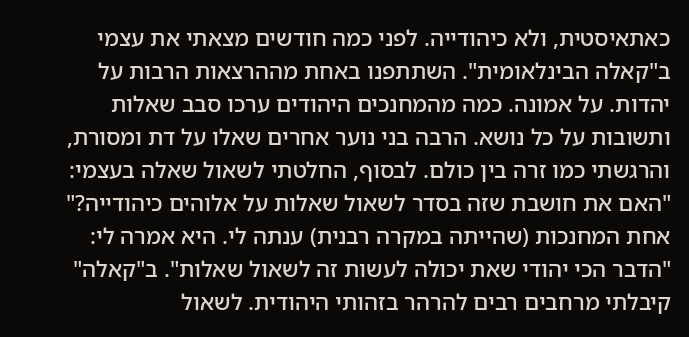כאתאיסטית, ולא כיהודייה. לפני כמה חודשים מצאתי את עצמי ב"קאלה הבינלאומית". השתתפנו באחת מההרצאות הרבות על יהדות. על אמונה. כמה מהמחנכים היהודים ערכו סבב שאלות ותשובות על כל נושא. הרבה בני נוער אחרים שאלו על דת ומסורת, והרגשתי כמו זרה בין כולם. לבסוף, החלטתי לשאול שאלה בעצמי: "האם את חושבת שזה בסדר לשאול שאלות על אלוהים כיהודייה?" אחת המחנכות (שהייתה במקרה רבנית) ענתה לי. היא אמרה לי: "הדבר הכי יהודי שאת יכולה לעשות זה לשאול שאלות". ב"קאלה" קיבלתי מרחבים רבים להרהר בזהותי היהודית. לשאול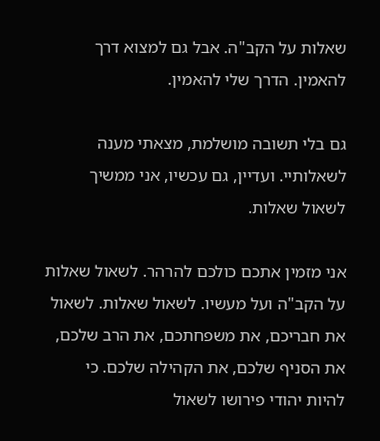שאלות על הקב"ה. אבל גם למצוא דרך להאמין. הדרך שלי להאמין.

גם בלי תשובה מושלמת, מצאתי מענה לשאלותיי. ועדיין, גם עכשיו, אני ממשיך לשאול שאלות.

אני מזמין אתכם כולכם להרהר. לשאול שאלות על הקב"ה ועל מעשיו. לשאול שאלות. לשאול את חבריכם, את משפחתכם, את הרב שלכם, את הסניף שלכם, את הקהילה שלכם. כי להיות יהודי פירושו לשאול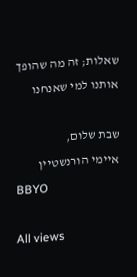שאלות; זה מה שהופך אותנו למי שאנחנו

שבת שלום,
איימי הורנשטיין
BBYO

All views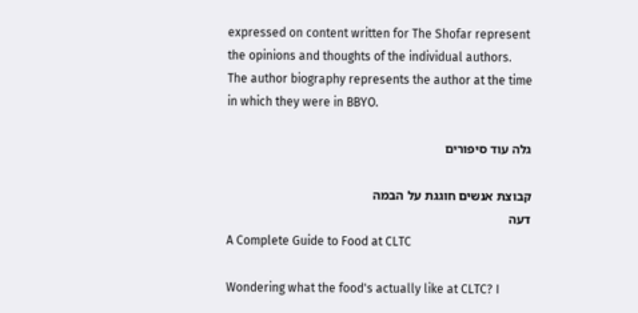expressed on content written for The Shofar represent the opinions and thoughts of the individual authors. The author biography represents the author at the time in which they were in BBYO.

גלה עוד סיפורים

קבוצת אנשים חוגגת על הבמה
דעה
A Complete Guide to Food at CLTC

Wondering what the food's actually like at CLTC? I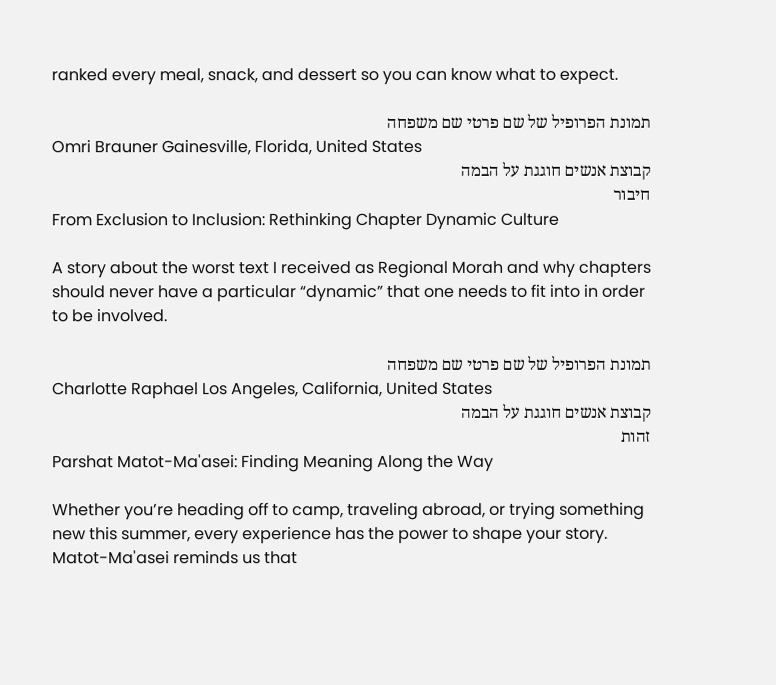ranked every meal, snack, and dessert so you can know what to expect.

תמונת הפרופיל של שם פרטי שם משפחה
Omri Brauner Gainesville, Florida, United States
קבוצת אנשים חוגגת על הבמה
חיבור
From Exclusion to Inclusion: Rethinking Chapter Dynamic Culture

A story about the worst text I received as Regional Morah and why chapters should never have a particular “dynamic” that one needs to fit into in order to be involved.

תמונת הפרופיל של שם פרטי שם משפחה
Charlotte Raphael Los Angeles, California, United States
קבוצת אנשים חוגגת על הבמה
זהות
Parshat Matot-Ma'asei: Finding Meaning Along the Way

Whether you’re heading off to camp, traveling abroad, or trying something new this summer, every experience has the power to shape your story. Matot-Ma'asei reminds us that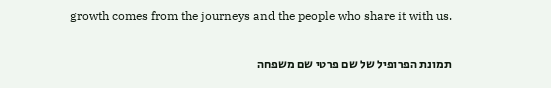growth comes from the journeys and the people who share it with us.

תמונת הפרופיל של שם פרטי שם משפחה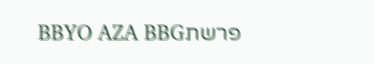פרשתBBYO AZA BBG